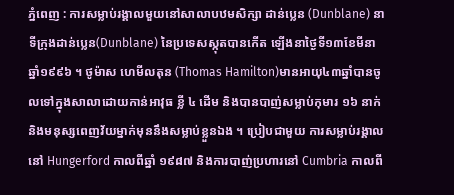ភ្នំពេញ : ការសម្លាប់រង្គាលមួយនៅសាលាបឋមសិក្សា ដាន់ប្លេន (Dunblane) នាទីក្រុងដាន់ប្លេន(Dunblane) នៃប្រទេសស្កុតបានកើត ឡើងនាថ្ងៃទី១៣ខែមីនាឆ្នាំ១៩៩៦ ។ ថូម៉ាស ហេមីលតុន (Thomas Hamilton)មានអាយុ៤៣ឆ្នាំបានចូលទៅក្នុងសាលាដោយកាន់អាវុធ ខ្លី ៤ ដើម និងបានបាញ់សម្លាប់កុមារ ១៦ នាក់ និងមនុស្សពេញវ័យម្នាក់មុននឹងសម្លាប់ខ្លួនឯង ។ ប្រៀបជាមួយ ការសម្លាប់រង្គាលនៅ Hungerford កាលពីឆ្នាំ ១៩៨៧ និងការបាញ់ប្រហារនៅ Cumbria កាលពី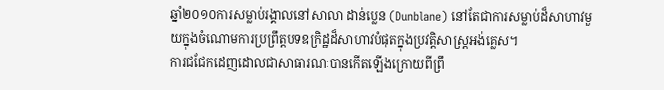ឆ្នាំ២០១០ការសម្លាប់រង្គាលនៅសាលា ដាន់ប្លេន (Dunblane) នៅតែជាការសម្លាប់ដ៏សាហាវមួយក្នុងចំណោមការប្រព្រឹត្តបទឧក្រិដ្ឋដ៏សាហាវបំផុតក្នុងប្រវត្តិសាស្ត្រអង់គ្លេស។
ការជជែកដេញដោលជាសាធារណៈបានកើតឡើងក្រោយពីព្រឹ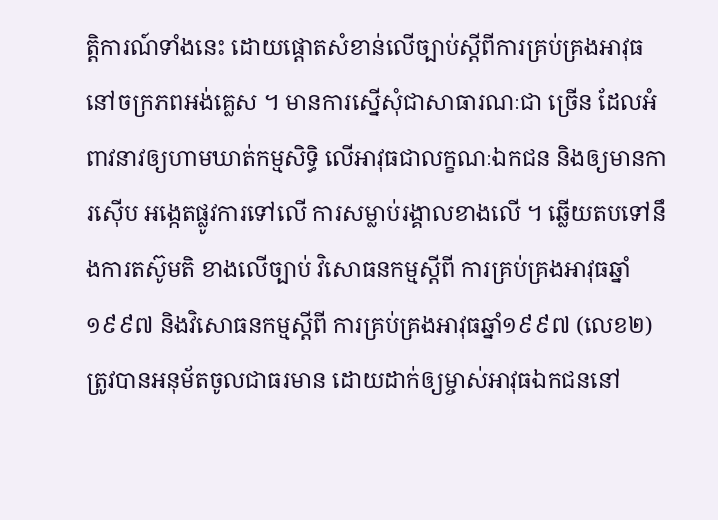ត្តិការណ៍ទាំងនេះ ដោយផ្តោតសំខាន់លើច្បាប់ស្តីពីការគ្រប់គ្រងអាវុធនៅចក្រភពអង់គ្លេស ។ មានការស្នើសុំជាសាធារណៈជា ច្រើន ដែលអំពាវនាវឲ្យហាមឃាត់កម្មសិទ្ធិ លើអាវុធជាលក្ខណៈឯកជន និងឲ្យមានការស៊ើប អង្កេតផ្លូវការទៅលើ ការសម្លាប់រង្គាលខាងលើ ។ ឆ្លើយតបទៅនឹងការតស៊ូមតិ ខាងលើច្បាប់ វិសោធនកម្មស្តីពី ការគ្រប់គ្រងអាវុធឆ្នាំ ១៩៩៧ និងវិសោធនកម្មស្តីពី ការគ្រប់គ្រងអាវុធឆ្នាំ១៩៩៧ (លេខ២) ត្រូវបានអនុម័តចូលជាធរមាន ដោយដាក់ឲ្យម្ចាស់អាវុធឯកជននៅ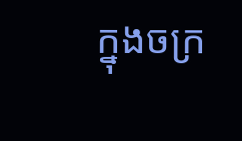ក្នុងចក្រ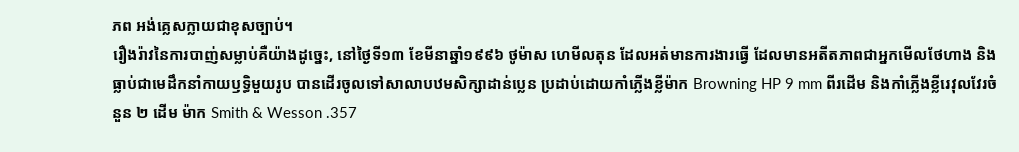ភព អង់គ្លេសក្លាយជាខុសច្បាប់។
រឿងរ៉ាវនៃការបាញ់សម្លាប់គឺយ៉ាងដូច្នេះ, នៅថ្ងៃទី១៣ ខែមីនាឆ្នាំ១៩៩៦ ថូម៉ាស ហេមីលតុន ដែលអត់មានការងារធ្វើ ដែលមានអតីតភាពជាអ្នកមើលថែហាង និងធ្លាប់ជាមេដឹកនាំកាយឫទ្ធិមួយរូប បានដើរចូលទៅសាលាបឋមសិក្សាដាន់ប្លេន ប្រដាប់ដោយកាំភ្លើងខ្លីម៉ាក Browning HP 9 mm ពីរដើម និងកាំភ្លើងខ្លីរេវុលវែរចំនួន ២ ដើម ម៉ាក Smith & Wesson .357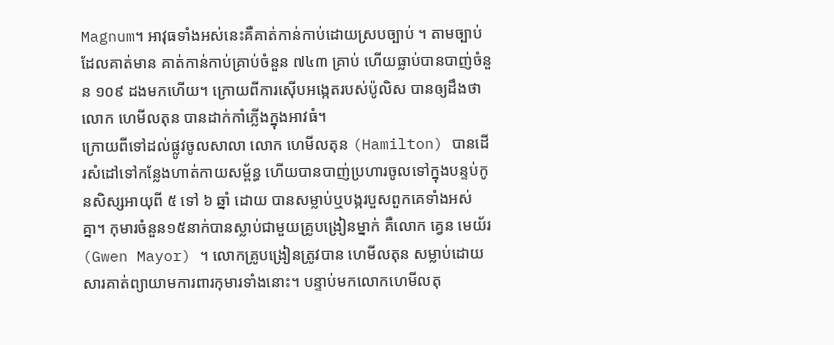Magnum។ អាវុធទាំងអស់នេះគឺគាត់កាន់កាប់ដោយស្របច្បាប់ ។ តាមច្បាប់ដែលគាត់មាន គាត់កាន់កាប់គ្រាប់ចំនួន ៧៤៣ គ្រាប់ ហើយធ្លាប់បានបាញ់ចំនួន ១០៩ ដងមកហើយ។ ក្រោយពីការស៊ើបអង្កេតរបស់ប៉ូលិស បានឲ្យដឹងថា លោក ហេមីលតុន បានដាក់កាំភ្លើងក្នុងអាវធំ។
ក្រោយពីទៅដល់ផ្លូវចូលសាលា លោក ហេមីលតុន (Hamilton) បានដើរសំដៅទៅកន្លែងហាត់កាយសម្ព័ន្ធ ហើយបានបាញ់ប្រហារចូលទៅក្នុងបន្ទប់កូនសិស្សអាយុពី ៥ ទៅ ៦ ឆ្នាំ ដោយ បានសម្លាប់ឬបង្ករបួសពួកគេទាំងអស់គ្នា។ កុមារចំនួន១៥នាក់បានស្លាប់ជាមួយគ្រូបង្រៀនម្នាក់ គឺលោក គ្វេន មេយ័រ (Gwen Mayor) ។ លោកគ្រូបង្រៀនត្រូវបាន ហេមីលតុន សម្លាប់ដោយ សារគាត់ព្យាយាមការពារកុមារទាំងនោះ។ បន្ទាប់មកលោកហេមីលតុ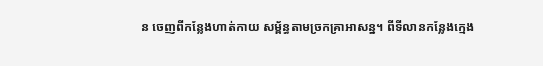ន ចេញពីកន្លែងហាត់កាយ សម្ព័ន្ធតាមច្រកគ្រាអាសន្ន។ ពីទីលានកន្លែងក្មេង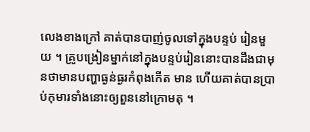លេងខាងក្រៅ គាត់បានបាញ់ចូលទៅក្នុងបន្ទប់ រៀនមួយ ។ គ្រូបង្រៀនម្នាក់នៅក្នុងបន្ទប់រៀននោះបានដឹងជាមុនថាមានបញ្ហាធ្ងន់ធ្ងរកំពុងកើត មាន ហើយគាត់បានប្រាប់កុមារទាំងនោះឲ្យពួននៅក្រោមតុ ។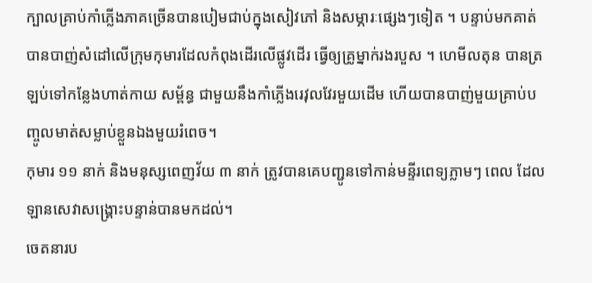ក្បាលគ្រាប់កាំភ្លើងភាគច្រើនបានបៀមជាប់ក្នុងសៀវភៅ និងសម្ភារៈផ្សេងៗទៀត ។ បន្ទាប់មកគាត់បានបាញ់សំដៅលើក្រុមកុមារដែលកំពុងដើរលើផ្លូវដើរ ធ្វើឲ្យគ្រូម្នាក់រងរបួស ។ ហេមីលតុន បានត្រឡប់ទៅកន្លែងហាត់កាយ សម្ព័ន្ធ ជាមួយនឹងកាំភ្លើងរេវុលវែរមួយដើម ហើយបានបាញ់មួយគ្រាប់បញ្ចូលមាត់សម្លាប់ខ្លួនឯងមួយរំពេច។
កុមារ ១១ នាក់ និងមនុស្សពេញវ័យ ៣ នាក់ ត្រូវបានគេបញ្ជូនទៅកាន់មន្ទីរពេទ្យភ្លាមៗ ពេល ដែលឡានសេវាសង្គ្រោះបន្ទាន់បានមកដល់។
ចេតនារប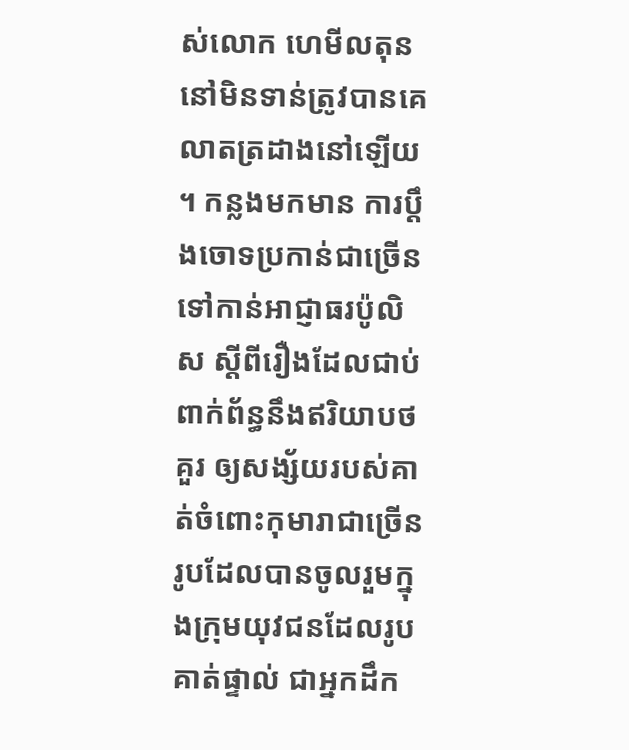ស់លោក ហេមីលតុន នៅមិនទាន់ត្រូវបានគេលាតត្រដាងនៅឡើយ ។ កន្លងមកមាន ការប្តឹងចោទប្រកាន់ជាច្រើនទៅកាន់អាជ្ញាធរប៉ូលិស ស្តីពីរឿងដែលជាប់ពាក់ព័ន្ធនឹងឥរិយាបថគួរ ឲ្យសង្ស័យរបស់គាត់ចំពោះកុមារាជាច្រើនរូបដែលបានចូលរួមក្នុងក្រុមយុវជនដែលរូបគាត់ផ្ទាល់ ជាអ្នកដឹក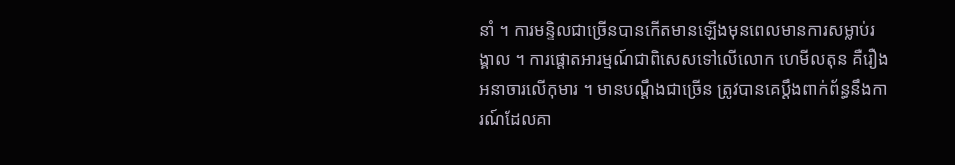នាំ ។ ការមន្ទិលជាច្រើនបានកើតមានឡើងមុនពេលមានការសម្លាប់រង្គាល ។ ការផ្តោតអារម្មណ៍ជាពិសេសទៅលើលោក ហេមីលតុន គឺរឿងអនាចារលើកុមារ ។ មានបណ្តឹងជាច្រើន ត្រូវបានគេប្តឹងពាក់ព័ន្ធនឹងការណ៍ដែលគា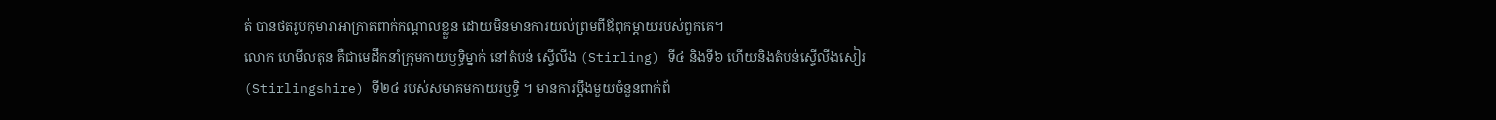ត់ បានថតរូបកុមារាអាក្រាតពាក់កណ្តាលខ្លួន ដោយមិនមានការយល់ព្រមពីឪពុកម្តាយរបស់ពួកគេ។
លោក ហេមីលតុន គឺជាមេដឹកនាំក្រុមកាយឫទ្ធិម្នាក់ នៅតំបន់ ស្ទើលីង (Stirling) ទី៤ និងទី៦ ហើយនិងតំបន់ស្ទើលីងសៀរ (Stirlingshire) ទី២៤ របស់សមាគមកាយរឫទ្ធិ ។ មានការប្តឹងមួយចំនួនពាក់ព័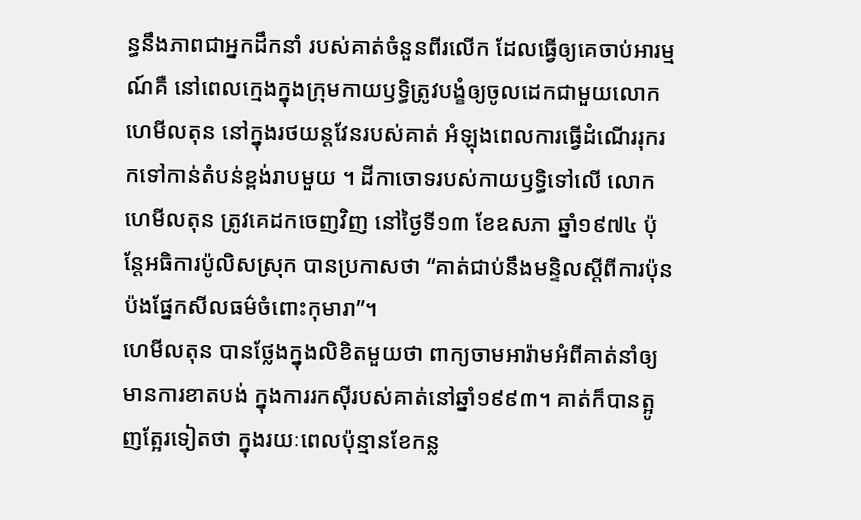ន្ធនឹងភាពជាអ្នកដឹកនាំ របស់គាត់ចំនួនពីរលើក ដែលធ្វើឲ្យគេចាប់អារម្មណ៍គឺ នៅពេលក្មេងក្នុងក្រុមកាយឫទ្ធិត្រូវបង្ខំឲ្យចូលដេកជាមួយលោក ហេមីលតុន នៅក្នុងរថយន្តវែនរបស់គាត់ អំឡុងពេលការធ្វើដំណើររុករកទៅកាន់តំបន់ខ្ពង់រាបមួយ ។ ដីកាចោទរបស់កាយឫទ្ធិទៅលើ លោក ហេមីលតុន ត្រូវគេដកចេញវិញ នៅថ្ងៃទី១៣ ខែឧសភា ឆ្នាំ១៩៧៤ ប៉ុន្តែអធិការប៉ូលិសស្រុក បានប្រកាសថា “គាត់ជាប់នឹងមន្ទិលស្តីពីការប៉ុនប៉ងផ្នែកសីលធម៌ចំពោះកុមារា”។
ហេមីលតុន បានថ្លែងក្នុងលិខិតមួយថា ពាក្យចាមអារ៉ាមអំពីគាត់នាំឲ្យមានការខាតបង់ ក្នុងការរកស៊ីរបស់គាត់នៅឆ្នាំ១៩៩៣។ គាត់ក៏បានត្អូញត្អែរទៀតថា ក្នុងរយៈពេលប៉ុន្មានខែកន្ល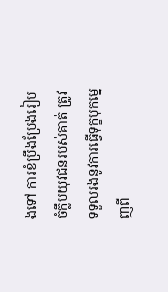ងទៅ ការខំប្រឹងប្រែងរៀបចំក្លឹបយុវជនរបស់គាត់ ត្រូវទទួលរងនូវការធ្វើទុក្ខបុកម្នេញពី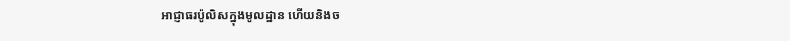អាជ្ញាធរប៉ូលិសក្នុងមូលដ្ឋាន ហើយនិងច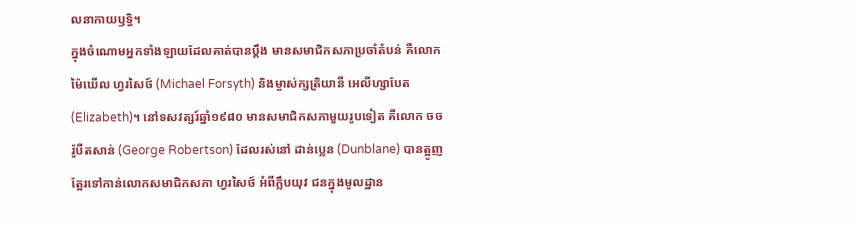លនាកាយឫទ្ធិ។
ក្នុងចំណោមអ្នកទាំងឡាយដែលគាត់បានប្តឹង មានសមាជិកសភាប្រចាំតំបន់ គឺលោក ម៉ៃឃើល ហ្វរសៃថ៍ (Michael Forsyth) និងម្ចាស់ក្សត្រិយានី អេលីហ្សាបែត (Elizabeth)។ នៅទសវត្សរ៍ឆ្នាំ១៩៨០ មានសមាជិកសភាមួយរូបទៀត គឺលោក ចច រ៉ូបឺតសាន់ (George Robertson) ដែលរស់នៅ ដាន់ប្លេន (Dunblane) បានត្អូញត្អែរទៅកាន់លោកសមាជិកសភា ហ្វរសៃថ៍ អំពីក្លឹបយុវ ជនក្នុងមូលដ្ឋាន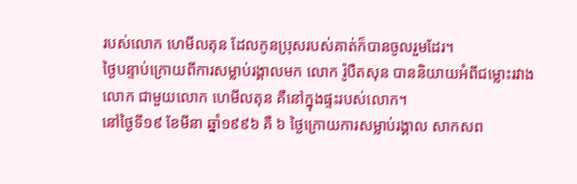របស់លោក ហេមីលតុន ដែលកូនប្រុសរបស់គាត់ក៏បានចូលរួមដែរ។
ថ្ងៃបន្ទាប់ក្រោយពីការសម្លាប់រង្គាលមក លោក រ៉ូបឺតសុន បាននិយាយអំពីជម្លោះរវាងលោក ជាមួយលោក ហេមីលតុន គឺនៅក្នុងផ្ទះរបស់លោក។
នៅថ្ងៃទី១៩ ខែមីនា ឆ្នាំ១៩៩៦ គឺ ៦ ថ្ងៃក្រោយការសម្លាប់រង្គាល សាកសព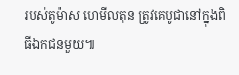របស់តូម៉ាស ហេមីលតុន ត្រូវគេបូជានៅក្នុងពិធីឯកជនមួយ៕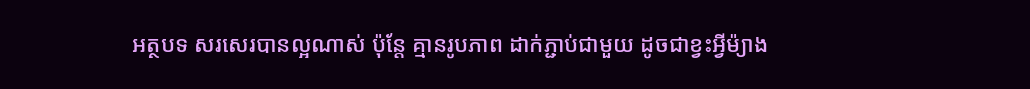អត្ថបទ សរសេរបានល្អណាស់ ប៉ុន្តែ គ្មានរូបភាព ដាក់ភ្ជាប់ជាមួយ ដូចជាខ្វះអ្វីម៉្យាង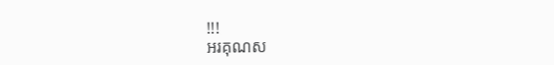!!!
អរគុណស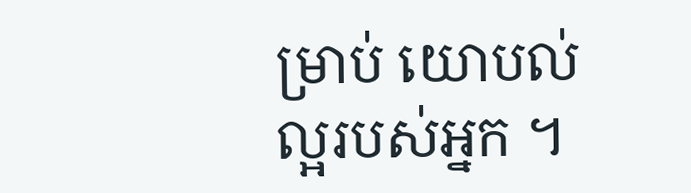ម្រាប់ យោបល់ល្អរបស់អ្នក ។